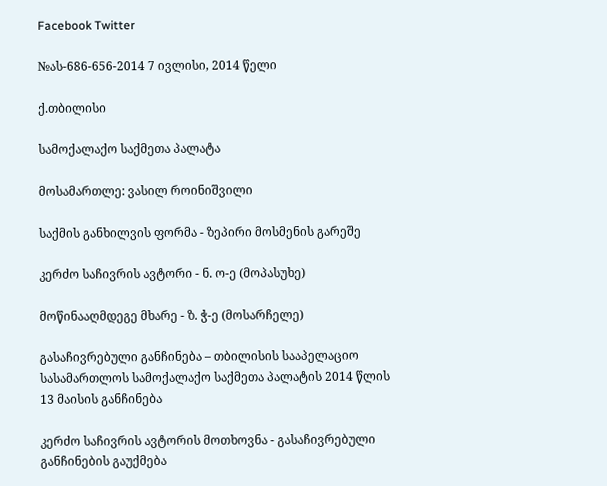Facebook Twitter

№ას-686-656-2014 7 ივლისი, 2014 წელი

ქ.თბილისი

სამოქალაქო საქმეთა პალატა

მოსამართლე: ვასილ როინიშვილი

საქმის განხილვის ფორმა - ზეპირი მოსმენის გარეშე

კერძო საჩივრის ავტორი - ნ. ო-ე (მოპასუხე)

მოწინააღმდეგე მხარე - ზ. ჭ-ე (მოსარჩელე)

გასაჩივრებული განჩინება – თბილისის სააპელაციო სასამართლოს სამოქალაქო საქმეთა პალატის 2014 წლის 13 მაისის განჩინება

კერძო საჩივრის ავტორის მოთხოვნა - გასაჩივრებული განჩინების გაუქმება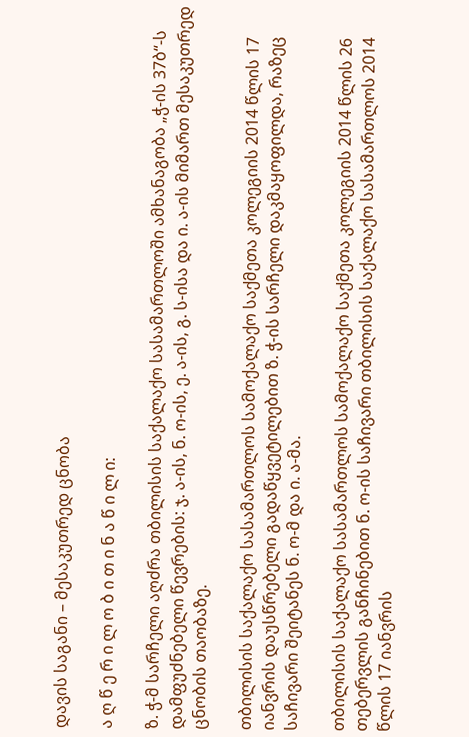დავის საგანი – მესაკუთრედ ცნობა

ა ღ წ ე რ ი ლ ო ბ ი თ ი ნ ა წ ი ლ ი:

ზ. ჭ-მ სარჩელი აღძრა თბილისის საქალაქო სასამართლოში ამხანაგობა „ჭ-ის 37ბ“-ს დამფუძნებელი წევრების: ჯ. ა-ის, ნ. ო-ის, ე. ა-ის, გ. ს-ისა და ი. ა-ის მიმართ მესაკუთრედ ცნობის თაობაზე.

თბილისის საქალაქო სასამართლოს სამოქალაქო საქმეთა კოლეგიის 2014 წლის 17 იანვრის დაუსწრებელი გადაწყვეტილებით ზ. ჭ-ის სარჩელი დაკმაყოფილდა, რაზეც საჩივარი შეიტანეს ნ. ო-მ და ი. ა-მა.

თბილისის საქალაქო სასამართლოს სამოქალაქო საქმეთა კოლეგიის 2014 წლის 26 თებერვლის განჩინებით ნ. ო-ის საჩივარი თბილისის საქალაქო სასამართლოს 2014 წლის 17 იანვრის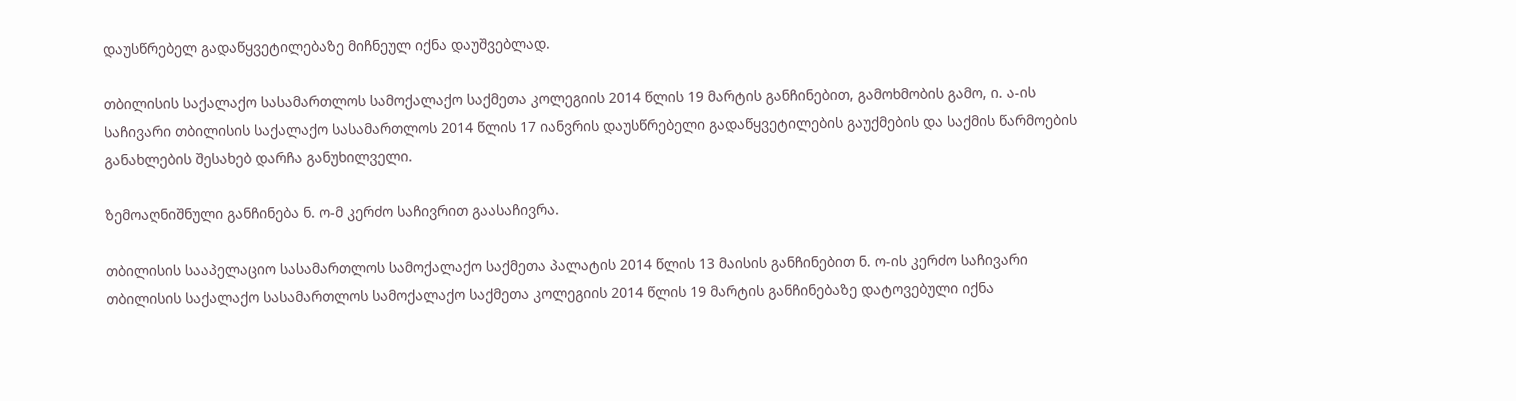დაუსწრებელ გადაწყვეტილებაზე მიჩნეულ იქნა დაუშვებლად.

თბილისის საქალაქო სასამართლოს სამოქალაქო საქმეთა კოლეგიის 2014 წლის 19 მარტის განჩინებით, გამოხმობის გამო, ი. ა-ის საჩივარი თბილისის საქალაქო სასამართლოს 2014 წლის 17 იანვრის დაუსწრებელი გადაწყვეტილების გაუქმების და საქმის წარმოების განახლების შესახებ დარჩა განუხილველი.

ზემოაღნიშნული განჩინება ნ. ო-მ კერძო საჩივრით გაასაჩივრა.

თბილისის სააპელაციო სასამართლოს სამოქალაქო საქმეთა პალატის 2014 წლის 13 მაისის განჩინებით ნ. ო-ის კერძო საჩივარი თბილისის საქალაქო სასამართლოს სამოქალაქო საქმეთა კოლეგიის 2014 წლის 19 მარტის განჩინებაზე დატოვებული იქნა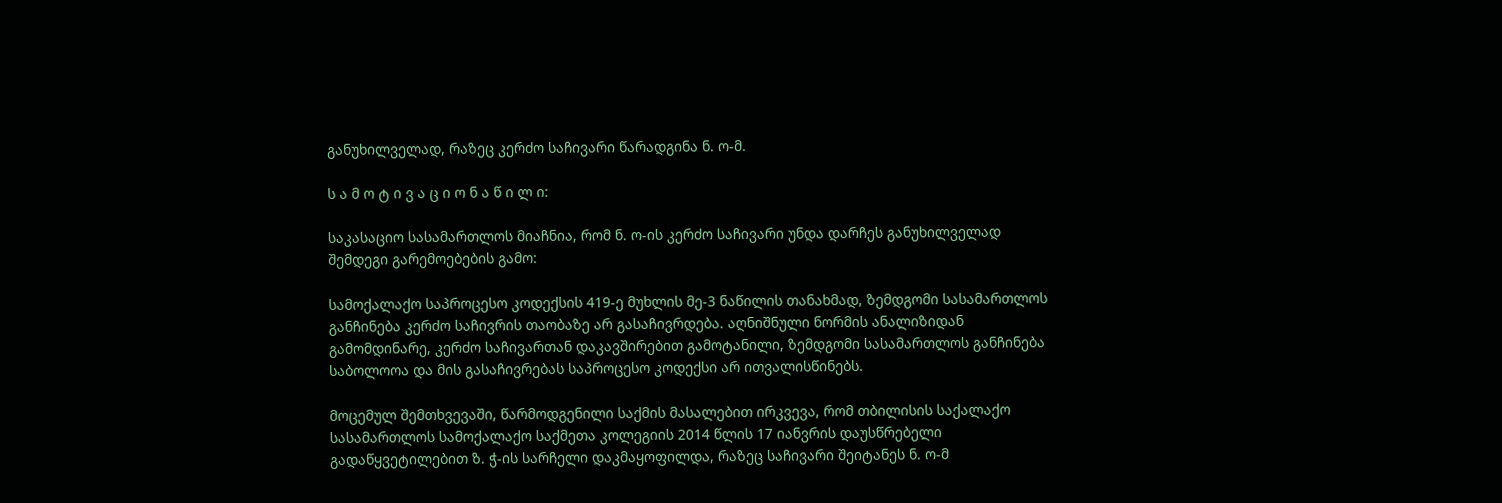განუხილველად, რაზეც კერძო საჩივარი წარადგინა ნ. ო-მ.

ს ა მ ო ტ ი ვ ა ც ი ო ნ ა წ ი ლ ი:

საკასაციო სასამართლოს მიაჩნია, რომ ნ. ო-ის კერძო საჩივარი უნდა დარჩეს განუხილველად შემდეგი გარემოებების გამო:

სამოქალაქო საპროცესო კოდექსის 419-ე მუხლის მე-3 ნაწილის თანახმად, ზემდგომი სასამართლოს განჩინება კერძო საჩივრის თაობაზე არ გასაჩივრდება. აღნიშნული ნორმის ანალიზიდან გამომდინარე, კერძო საჩივართან დაკავშირებით გამოტანილი, ზემდგომი სასამართლოს განჩინება საბოლოოა და მის გასაჩივრებას საპროცესო კოდექსი არ ითვალისწინებს.

მოცემულ შემთხვევაში, წარმოდგენილი საქმის მასალებით ირკვევა, რომ თბილისის საქალაქო სასამართლოს სამოქალაქო საქმეთა კოლეგიის 2014 წლის 17 იანვრის დაუსწრებელი გადაწყვეტილებით ზ. ჭ-ის სარჩელი დაკმაყოფილდა, რაზეც საჩივარი შეიტანეს ნ. ო-მ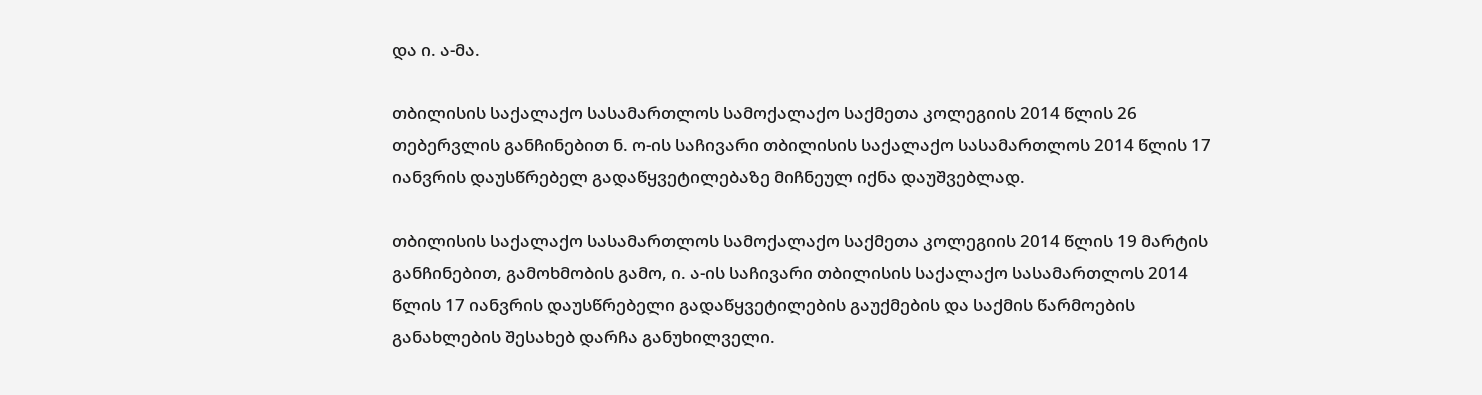და ი. ა-მა.

თბილისის საქალაქო სასამართლოს სამოქალაქო საქმეთა კოლეგიის 2014 წლის 26 თებერვლის განჩინებით ნ. ო-ის საჩივარი თბილისის საქალაქო სასამართლოს 2014 წლის 17 იანვრის დაუსწრებელ გადაწყვეტილებაზე მიჩნეულ იქნა დაუშვებლად.

თბილისის საქალაქო სასამართლოს სამოქალაქო საქმეთა კოლეგიის 2014 წლის 19 მარტის განჩინებით, გამოხმობის გამო, ი. ა-ის საჩივარი თბილისის საქალაქო სასამართლოს 2014 წლის 17 იანვრის დაუსწრებელი გადაწყვეტილების გაუქმების და საქმის წარმოების განახლების შესახებ დარჩა განუხილველი.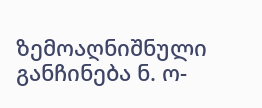ზემოაღნიშნული განჩინება ნ. ო-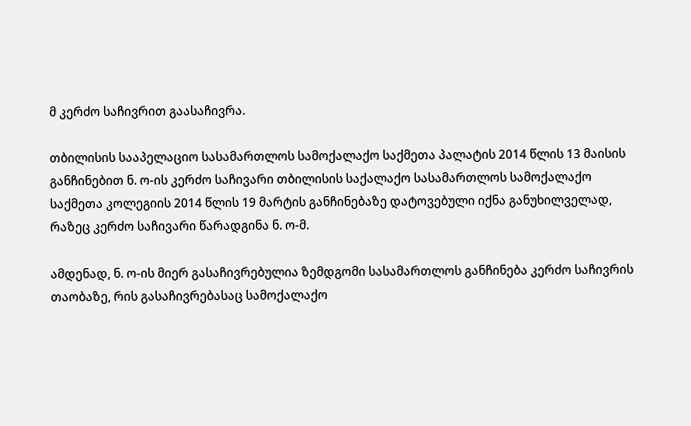მ კერძო საჩივრით გაასაჩივრა.

თბილისის სააპელაციო სასამართლოს სამოქალაქო საქმეთა პალატის 2014 წლის 13 მაისის განჩინებით ნ. ო-ის კერძო საჩივარი თბილისის საქალაქო სასამართლოს სამოქალაქო საქმეთა კოლეგიის 2014 წლის 19 მარტის განჩინებაზე დატოვებული იქნა განუხილველად, რაზეც კერძო საჩივარი წარადგინა ნ. ო-მ.

ამდენად, ნ. ო-ის მიერ გასაჩივრებულია ზემდგომი სასამართლოს განჩინება კერძო საჩივრის თაობაზე, რის გასაჩივრებასაც სამოქალაქო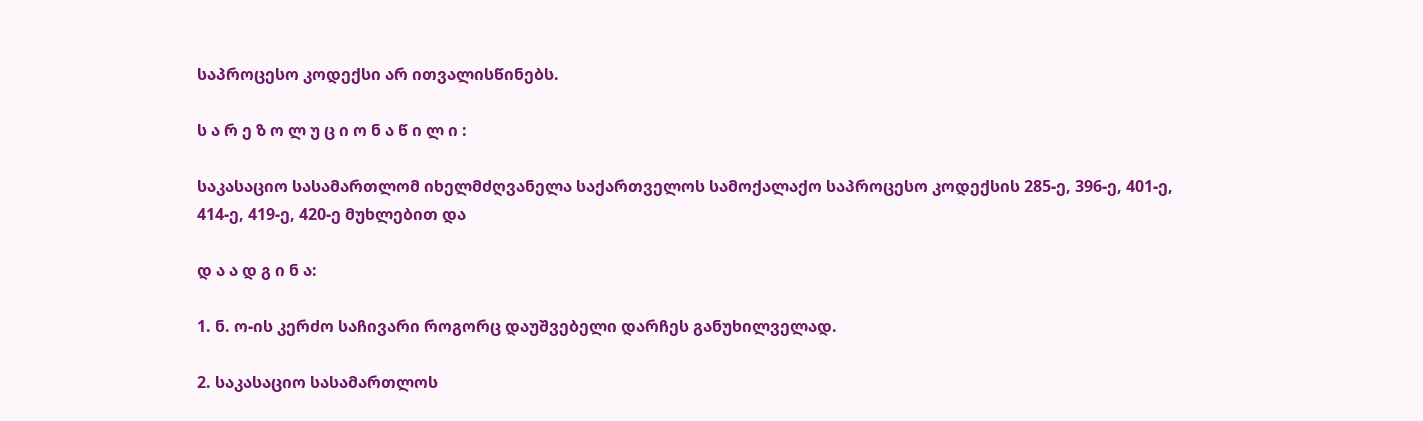საპროცესო კოდექსი არ ითვალისწინებს.

ს ა რ ე ზ ო ლ უ ც ი ო ნ ა წ ი ლ ი :

საკასაციო სასამართლომ იხელმძღვანელა საქართველოს სამოქალაქო საპროცესო კოდექსის 285-ე, 396-ე, 401-ე, 414-ე, 419-ე, 420-ე მუხლებით და

დ ა ა დ გ ი ნ ა:

1. ნ. ო-ის კერძო საჩივარი როგორც დაუშვებელი დარჩეს განუხილველად.

2. საკასაციო სასამართლოს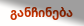განჩინება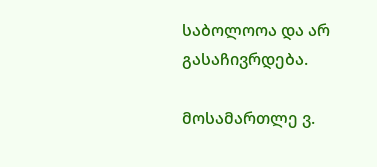საბოლოოა და არ გასაჩივრდება.

მოსამართლე ვ.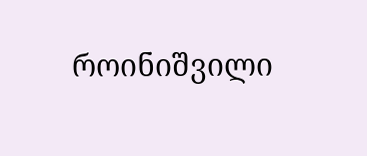როინიშვილი